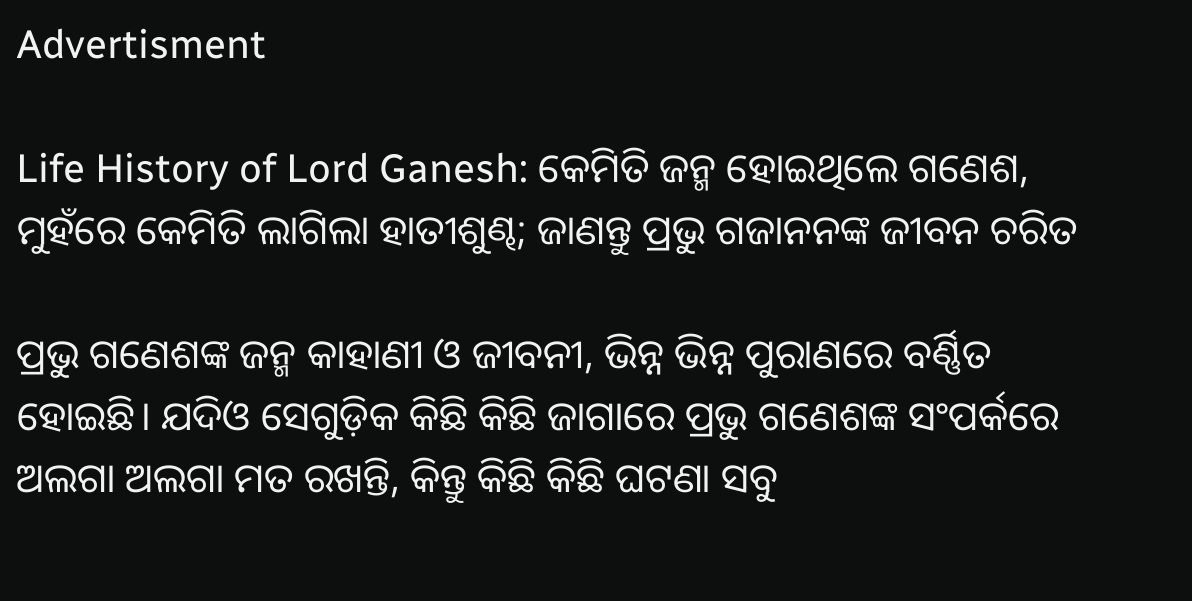Advertisment

Life History of Lord Ganesh: କେମିତି ଜନ୍ମ ହୋଇଥିଲେ ଗଣେଶ, ମୁହଁରେ କେମିତି ଲାଗିଲା ହାତୀଶୁଣ୍ଢ; ଜାଣନ୍ତୁ ପ୍ରଭୁ ଗଜାନନଙ୍କ ଜୀବନ ଚରିତ

ପ୍ରଭୁ ଗଣେଶଙ୍କ ଜନ୍ମ କାହାଣୀ ଓ ଜୀବନୀ, ଭିନ୍ନ ଭିନ୍ନ ପୁରାଣରେ ବର୍ଣ୍ଣିତ ହୋଇଛି। ଯଦିଓ ସେଗୁଡ଼ିକ କିଛି କିଛି ଜାଗାରେ ପ୍ରଭୁ ଗଣେଶଙ୍କ ସଂପର୍କରେ ଅଲଗା ଅଲଗା ମତ ରଖନ୍ତି, କିନ୍ତୁ କିଛି କିଛି ଘଟଣା ସବୁ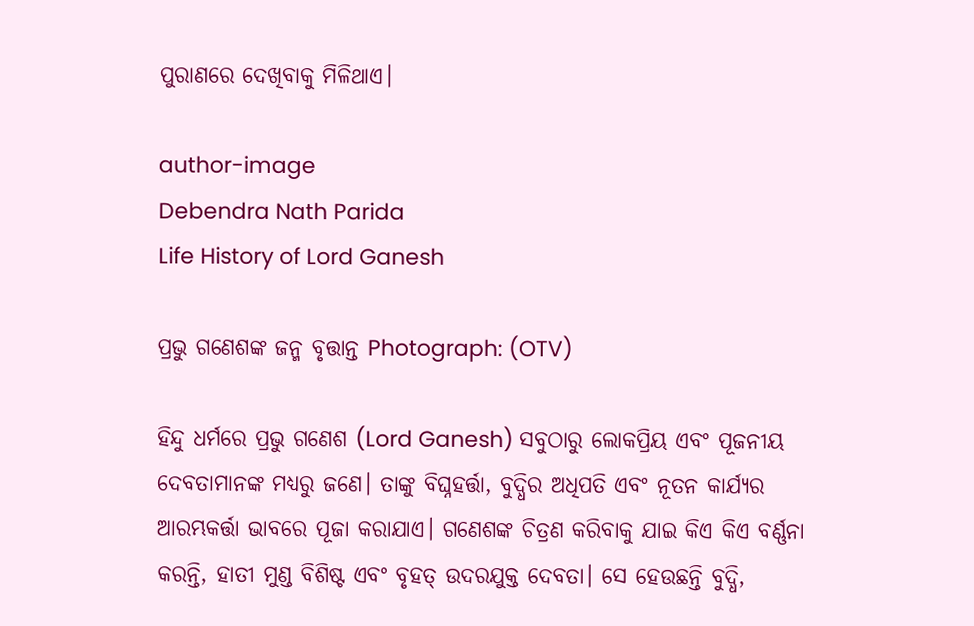ପୁରାଣରେ ଦେଖିବାକୁ ମିଳିଥାଏ।

author-image
Debendra Nath Parida
Life History of Lord Ganesh

ପ୍ରଭୁ ଗଣେଶଙ୍କ ଜନ୍ମ ବୃତ୍ତାନ୍ତ Photograph: (OTV)

ହିନ୍ଦୁ ଧର୍ମରେ ପ୍ରଭୁ ଗଣେଶ (Lord Ganesh) ସବୁଠାରୁ ଲୋକପ୍ରିୟ ଏବଂ ପୂଜନୀୟ ଦେବତାମାନଙ୍କ ମଧ୍ୟରୁ ଜଣେ। ତାଙ୍କୁ ବିଘ୍ନହର୍ତ୍ତା, ବୁଦ୍ଧିର ଅଧିପତି ଏବଂ ନୂତନ କାର୍ଯ୍ୟର ଆରମ୍ଭକର୍ତ୍ତା ଭାବରେ ପୂଜା କରାଯାଏ। ଗଣେଶଙ୍କ ଚିତ୍ରଣ କରିବାକୁ ଯାଇ କିଏ କିଏ ବର୍ଣ୍ଣନା କରନ୍ତି, ହାତୀ ମୁଣ୍ଡ ବିଶିଷ୍ଟ ଏବଂ ବୃହତ୍ ଉଦରଯୁକ୍ତ ଦେବତା। ସେ ହେଉଛନ୍ତି ବୁଦ୍ଧି,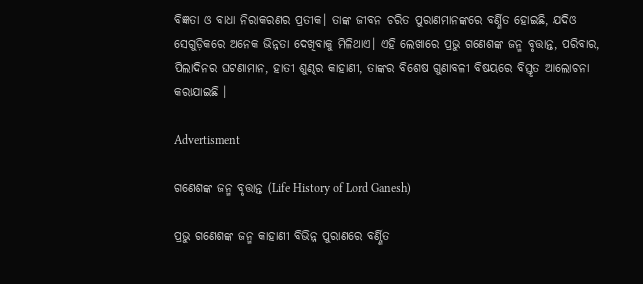ବିଜ୍ଞତା ଓ ବାଧା ନିରାକରଣର ପ୍ରତୀକ। ତାଙ୍କ ଜୀବନ ଚରିତ ପୁରାଣମାନଙ୍କରେ ବର୍ଣ୍ଣିତ ହୋଇଛି, ଯଦିଓ ସେଗୁଡ଼ିକରେ ଅନେକ ଭିନ୍ନତା ଦେଖିବାକୁ ମିଳିଥାଏ। ଏହି ଲେଖାରେ ପ୍ରଭୁ ଗଣେଶଙ୍କ ଜନ୍ମ ବୃତ୍ତାନ୍ତ, ପରିବାର, ପିଲାଦିନର ଘଟଣାମାନ, ହାତୀ ଶୁଣ୍ଢର କାହାଣୀ, ତାଙ୍କର ବିଶେଷ ଗୁଣାବଳୀ ବିଷୟରେ ବିସ୍ତୃତ ଆଲୋଚନା କରାଯାଇଛି ।

Advertisment

ଗଣେଶଙ୍କ ଜନ୍ମ ବୃତ୍ତାନ୍ତ (Life History of Lord Ganesh)

ପ୍ରଭୁ ଗଣେଶଙ୍କ ଜନ୍ମ କାହାଣୀ ବିଭିନ୍ନ ପୁରାଣରେ ବର୍ଣ୍ଣିତ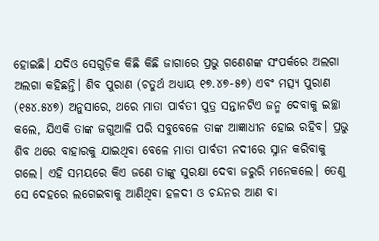ହୋଇଛି। ଯଦିଓ ସେଗୁଡ଼ିକ କିଛି କିଛି ଜାଗାରେ ପ୍ରଭୁ ଗଣେଶଙ୍କ ସଂପର୍କରେ ଅଲଗା ଅଲଗା କହିଛନ୍ତି। ଶିବ ପୁରାଣ (ଚତୁର୍ଥ ଅଧ୍ୟାୟ ୧୭.୪୭-୫୭) ଏବଂ ମତ୍ସ୍ୟ ପୁରାଣ (୧୫୪.୫୪୭) ଅନୁସାରେ, ଥରେ ମାତା ପାର୍ବତୀ ପୁତ୍ର ସନ୍ତାନଟିଏ ଜନ୍ମ ଦେବାକୁ ଇଚ୍ଛା କଲେ, ଯିଏକି ତାଙ୍କ ଜଗୁଆଳି ପରି ସବୁବେଳେ ତାଙ୍କ ଆଜ୍ଞାଧୀନ ହୋଇ ରହିବ। ପ୍ରଭୁ ଶିବ ଥରେ ବାହାରକୁ ଯାଇଥିବା ବେଳେ ମାତା ପାର୍ବତୀ ନଦୀରେ ସ୍ନାନ କରିବାକୁ ଗଲେ। ଏହି ସମୟରେ କିଏ ଜଣେ ତାଙ୍କୁ ସୁରକ୍ଷା ଦେବା ଜରୁରି ମନେକଲେ। ତେଣୁ ସେ ଦେହରେ ଲଗେଇବାକୁ ଆଣିଥିବା ହଳଦୀ ଓ ଚନ୍ଦନର ଆଣ ବା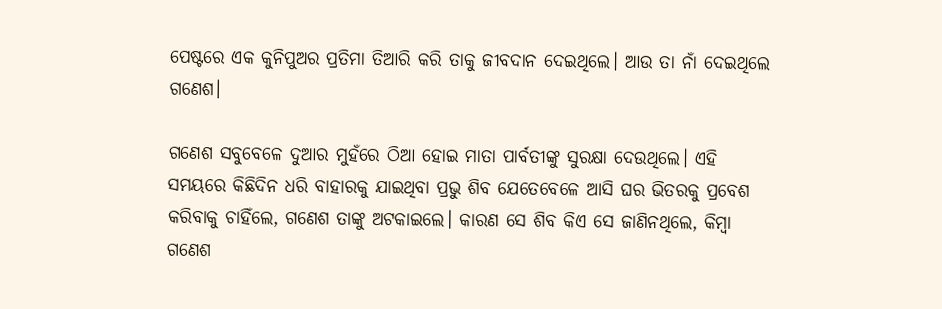ପେଷ୍ଟରେ ଏକ କୁନିପୁଅର ପ୍ରତିମା ତିଆରି କରି ତାକୁ ଜୀବଦାନ ଦେଇଥିଲେ। ଆଉ ତା ନାଁ ଦେଇଥିଲେ ଗଣେଶ।

ଗଣେଶ ସବୁବେଳେ ଦୁଆର ମୁହଁରେ ଠିଆ ହୋଇ ମାତା ପାର୍ବତୀଙ୍କୁ ସୁରକ୍ଷା ଦେଉଥିଲେ। ଏହି ସମୟରେ କିଛିଦିନ ଧରି ବାହାରକୁ ଯାଇଥିବା ପ୍ରଭୁ ଶିବ ଯେତେବେଳେ ଆସି ଘର ଭିତରକୁ ପ୍ରବେଶ କରିବାକୁ ଚାହିଁଲେ, ଗଣେଶ ତାଙ୍କୁ ଅଟକାଇଲେ। କାରଣ ସେ ଶିବ କିଏ ସେ ଜାଣିନଥିଲେ, କିମ୍ୱା ଗଣେଶ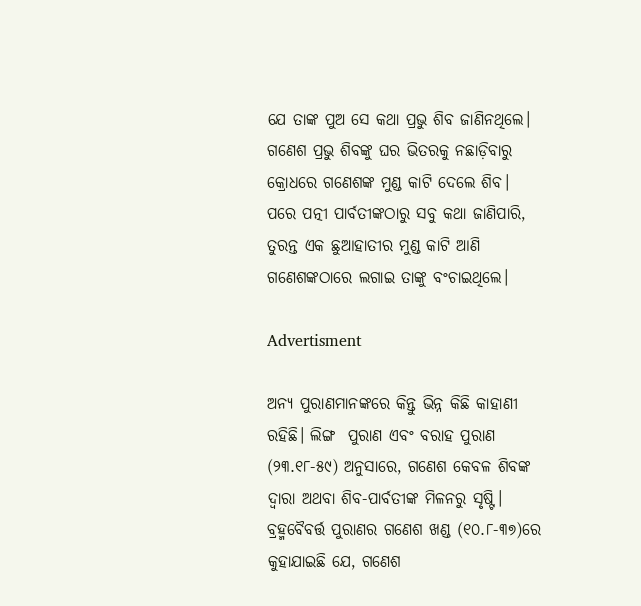ଯେ ତାଙ୍କ ପୁଅ ସେ କଥା ପ୍ରଭୁ ଶିବ ଜାଣିନଥିଲେ। ଗଣେଶ ପ୍ରଭୁ ଶିବଙ୍କୁ ଘର ଭିତରକୁ ନଛାଡ଼ିବାରୁ କ୍ରୋଧରେ ଗଣେଶଙ୍କ ମୁଣ୍ଡ କାଟି ଦେଲେ ଶିବ। ପରେ ପତ୍ନୀ ପାର୍ବତୀଙ୍କଠାରୁ ସବୁ କଥା ଜାଣିପାରି, ତୁରନ୍ତ ଏକ ଛୁଆହାତୀର ମୁଣ୍ଡ କାଟି ଆଣି ଗଣେଶଙ୍କଠାରେ ଲଗାଇ ତାଙ୍କୁ ବଂଚାଇଥିଲେ।

Advertisment

ଅନ୍ୟ ପୁରାଣମାନଙ୍କରେ କିନ୍ତୁ ଭିନ୍ନ କିଛି କାହାଣୀ ରହିଛି। ଲିଙ୍ଗ  ପୁରାଣ ଏବଂ ବରାହ ପୁରାଣ (୨୩.୧୮-୫୯) ଅନୁସାରେ, ଗଣେଶ କେବଳ ଶିବଙ୍କ ଦ୍ୱାରା ଅଥବା ଶିବ-ପାର୍ବତୀଙ୍କ ମିଳନରୁ ସୃଷ୍ଟି। ବ୍ରହ୍ମବୈବର୍ତ୍ତ ପୁରାଣର ଗଣେଶ ଖଣ୍ଡ (୧୦.୮-୩୭)ରେ କୁହାଯାଇଛି ଯେ, ଗଣେଶ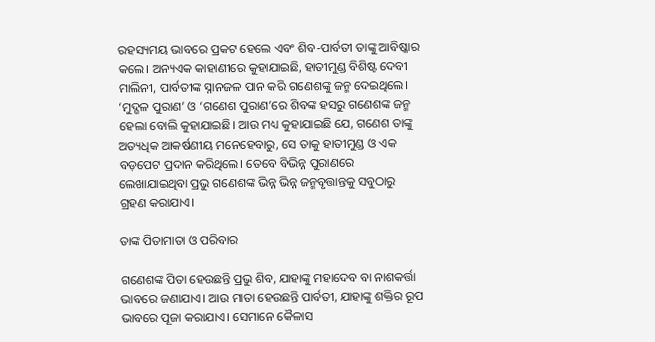ରହସ୍ୟମୟ ଭାବରେ ପ୍ରକଟ ହେଲେ ଏବଂ ଶିବ-ପାର୍ବତୀ ତାଙ୍କୁ ଆବିଷ୍କାର କଲେ। ଅନ୍ୟଏକ କାହାଣୀରେ କୁହାଯାଇଛି, ହାତୀମୁଣ୍ଡ ବିଶିଷ୍ଟ ଦେବୀ ମାଲିନୀ, ପାର୍ବତୀଙ୍କ ସ୍ନାନଜଳ ପାନ କରି ଗଣେଶଙ୍କୁ ଜନ୍ମ ଦେଇଥିଲେ। ‘ମୁଦ୍ଗଳ ପୁରାଣ’ ଓ ‘ଗଣେଶ ପୁରାଣ’ରେ ଶିବଙ୍କ ହସରୁ ଗଣେଶଙ୍କ ଜନ୍ମ ହେଲା ବୋଲି କୁହାଯାଇଛି। ଆଉ ମଧ୍ୟ କୁହାଯାଇଛି ଯେ, ଗଣେଶ ତାଙ୍କୁ ଅତ୍ୟଧିକ ଆକର୍ଷଣୀୟ ମନେହେବାରୁ, ସେ ତାକୁ ହାତୀମୁଣ୍ଡ ଓ ଏକ ବଡ଼ପେଟ ପ୍ରଦାନ କରିଥିଲେ। ତେବେ ବିଭିନ୍ନ ପୁରାଣରେ ଲେଖାଯାଇଥିବା ପ୍ରଭୁ ଗଣେଶଙ୍କ ଭିନ୍ନ ଭିନ୍ନ ଜନ୍ମବୃତ୍ତାନ୍ତକୁ ସବୁଠାରୁ ଗ୍ରହଣ କରାଯାଏ।

ତାଙ୍କ ପିତାମାତା ଓ ପରିବାର

ଗଣେଶଙ୍କ ପିତା ହେଉଛନ୍ତି ପ୍ରଭୁ ଶିବ, ଯାହାଙ୍କୁ ମହାଦେବ ବା ନାଶକର୍ତ୍ତା ଭାବରେ ଜଣାଯାଏ। ଆଉ ମାତା ହେଉଛନ୍ତି ପାର୍ବତୀ, ଯାହାଙ୍କୁ ଶକ୍ତିର ରୂପ ଭାବରେ ପୂଜା କରାଯାଏ। ସେମାନେ କୈଳାସ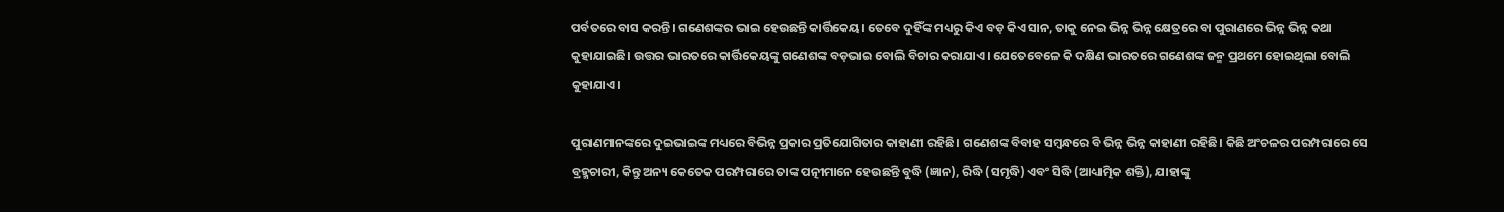ପର୍ବତରେ ବାସ କରନ୍ତି। ଗଣେଶଙ୍କର ଭାଇ ହେଉଛନ୍ତି କାର୍ତ୍ତିକେୟ। ତେବେ ଦୁହିଁଙ୍କ ମଧ୍ୟରୁ କିଏ ବଡ଼ କିଏ ସାନ, ତାକୁ ନେଇ ଭିନ୍ନ ଭିନ୍ନ କ୍ଷେତ୍ରରେ ବା ପୁରାଣରେ ଭିନ୍ନ ଭିନ୍ନ କଥା କୁହାଯାଇଛି। ଉତ୍ତର ଭାରତରେ କାର୍ତ୍ତିକେୟଙ୍କୁ ଗଣେଶଙ୍କ ବଡ଼ଭାଇ ବୋଲି ବିଚାର କରାଯାଏ। ଯେତେବେଳେ କି ଦକ୍ଷିଣ ଭାରତରେ ଗଣେଶଙ୍କ ଜନ୍ମ ପ୍ରଥମେ ହୋଇଥିଲା ବୋଲି କୁହାଯାଏ।

ପୁରାଣମାନଙ୍କରେ ଦୁଇଭାଇଙ୍କ ମଧ୍ୟରେ ବିଭିନ୍ନ ପ୍ରକାର ପ୍ରତିଯୋଗିତାର କାହାଣୀ ରହିଛି। ଗଣେଶଙ୍କ ବିବାହ ସମ୍ବନ୍ଧରେ ବି ଭିନ୍ନ ଭିନ୍ନ କାହାଣୀ ରହିଛି। କିଛି ଅଂଚଳର ପରମ୍ପରାରେ ସେ ବ୍ରହ୍ମଚାରୀ, କିନ୍ତୁ ଅନ୍ୟ କେତେକ ପରମ୍ପରାରେ ତାଙ୍କ ପତ୍ନୀମାନେ ହେଉଛନ୍ତି ବୁଦ୍ଧି (ଜ୍ଞାନ), ରିଦ୍ଧି (ସମୃଦ୍ଧି) ଏବଂ ସିଦ୍ଧି (ଆଧ୍ୟାତ୍ମିକ ଶକ୍ତି), ଯାହାଙ୍କୁ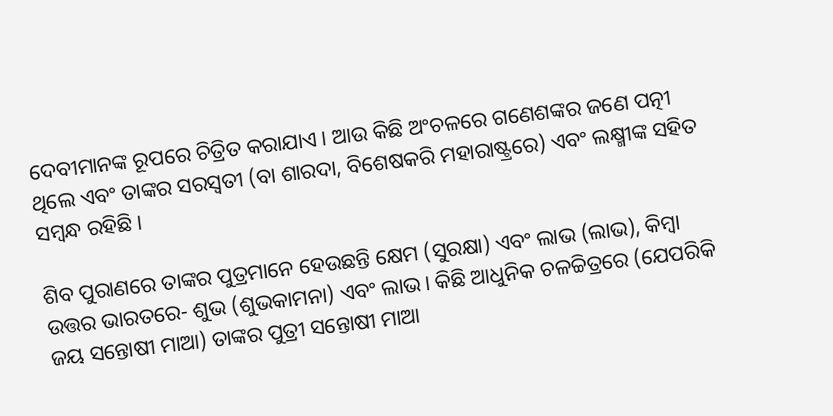ଦେବୀମାନଙ୍କ ରୂପରେ ଚିତ୍ରିତ କରାଯାଏ। ଆଉ କିଛି ଅଂଚଳରେ ଗଣେଶଙ୍କର ଜଣେ ପତ୍ନୀ ଥିଲେ ଏବଂ ତାଙ୍କର ସରସ୍ୱତୀ (ବା ଶାରଦା, ବିଶେଷକରି ମହାରାଷ୍ଟ୍ରରେ) ଏବଂ ଲକ୍ଷ୍ମୀଙ୍କ ସହିତ ସମ୍ବନ୍ଧ ରହିଛି।

ଶିବ ପୁରାଣରେ ତାଙ୍କର ପୁତ୍ରମାନେ ହେଉଛନ୍ତି କ୍ଷେମ (ସୁରକ୍ଷା) ଏବଂ ଲାଭ (ଲାଭ), କିମ୍ବା ଉତ୍ତର ଭାରତରେ- ଶୁଭ (ଶୁଭକାମନା) ଏବଂ ଲାଭ। କିଛି ଆଧୁନିକ ଚଳଚ୍ଚିତ୍ରରେ (ଯେପରିକି ଜୟ ସନ୍ତୋଷୀ ମାଆ) ତାଙ୍କର ପୁତ୍ରୀ ସନ୍ତୋଷୀ ମାଆ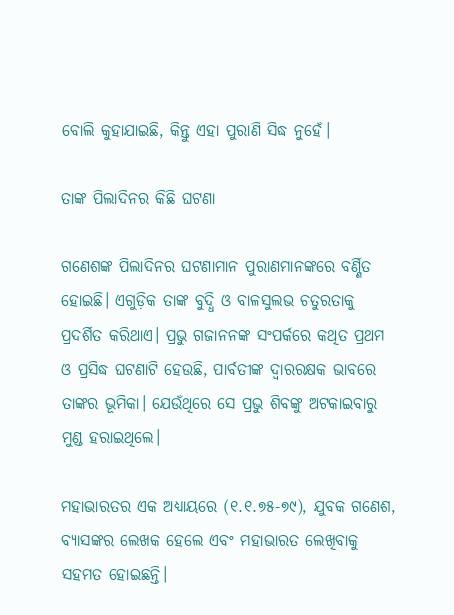ବୋଲି କୁହାଯାଇଛି, କିନ୍ତୁ ଏହା ପୁରାଣି ସିଦ୍ଧ ନୁହେଁ।

ତାଙ୍କ ପିଲାଦିନର କିଛି ଘଟଣା

ଗଣେଶଙ୍କ ପିଲାଦିନର ଘଟଣାମାନ ପୁରାଣମାନଙ୍କରେ ବର୍ଣ୍ଣିତ ହୋଇଛି। ଏଗୁଡ଼ିକ ତାଙ୍କ ବୁଦ୍ଧି ଓ ବାଳସୁଲଭ ଚତୁରତାକୁ ପ୍ରଦର୍ଶିତ କରିଥାଏ। ପ୍ରଭୁ ଗଜାନନଙ୍କ ସଂପର୍କରେ କଥିତ ପ୍ରଥମ ଓ ପ୍ରସିଦ୍ଧ ଘଟଣାଟି ହେଉଛି, ପାର୍ବତୀଙ୍କ ଦ୍ୱାରରକ୍ଷକ ଭାବରେ ତାଙ୍କର ଭୂମିକା। ଯେଉଁଥିରେ ସେ ପ୍ରଭୁ ଶିବଙ୍କୁ ଅଟକାଇବାରୁ ମୁଣ୍ଡ ହରାଇଥିଲେ।

ମହାଭାରତର ଏକ ଅଧ୍ୟାୟରେ (୧.୧.୭୫-୭୯), ଯୁବକ ଗଣେଶ, ବ୍ୟାସଙ୍କର ଲେଖକ ହେଲେ ଏବଂ ମହାଭାରତ ଲେଖିବାକୁ ସହମତ ହୋଇଛନ୍ତି।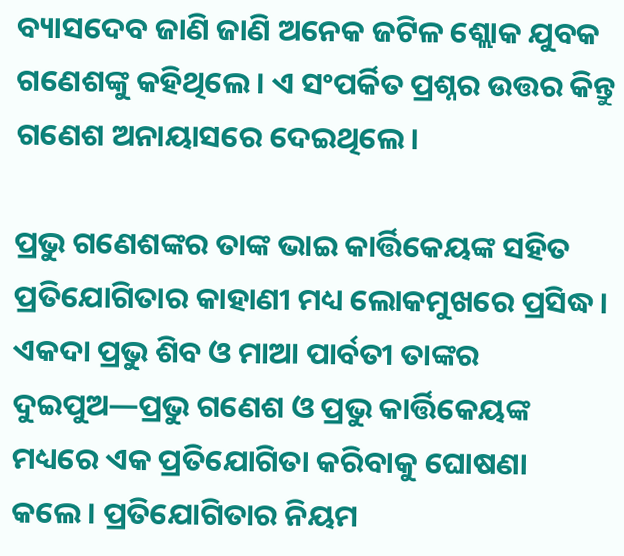ବ୍ୟାସଦେବ ଜାଣି ଜାଣି ଅନେକ ଜଟିଳ ଶ୍ଲୋକ ଯୁବକ ଗଣେଶଙ୍କୁ କହିଥିଲେ। ଏ ସଂପର୍କିତ ପ୍ରଶ୍ନର ଉତ୍ତର କିନ୍ତୁ ଗଣେଶ ଅନାୟାସରେ ଦେଇଥିଲେ।

ପ୍ରଭୁ ଗଣେଶଙ୍କର ତାଙ୍କ ଭାଇ କାର୍ତ୍ତିକେୟଙ୍କ ସହିତ ପ୍ରତିଯୋଗିତାର କାହାଣୀ ମଧ୍ୟ ଲୋକମୁଖରେ ପ୍ରସିଦ୍ଧ। ଏକଦା ପ୍ରଭୁ ଶିବ ଓ ମାଆ ପାର୍ବତୀ ତାଙ୍କର ଦୁଇପୁଅ—ପ୍ରଭୁ ଗଣେଶ ଓ ପ୍ରଭୁ କାର୍ତ୍ତିକେୟଙ୍କ ମଧ୍ୟରେ ଏକ ପ୍ରତିଯୋଗିତା କରିବାକୁ ଘୋଷଣା କଲେ। ପ୍ରତିଯୋଗିତାର ନିୟମ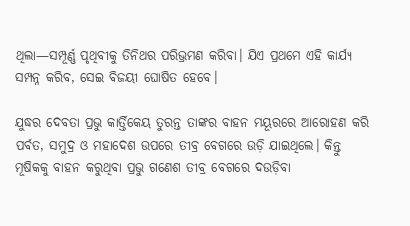ଥିଲା—ସମ୍ପୂର୍ଣ୍ଣ ପୃଥିବୀକୁ ତିନିଥର ପରିଭ୍ରମଣ କରିବା। ଯିଏ ପ୍ରଥମେ ଏହି କାର୍ଯ୍ୟ ସମ୍ପନ୍ନ କରିବ, ସେଇ ବିଜୟୀ ଘୋଷିତ ହେବେ।

ଯୁଦ୍ଧର ଦେବତା ପ୍ରଭୁ କାର୍ତ୍ତିକେୟ ତୁରନ୍ତ ତାଙ୍କର ବାହନ ମୟୂରରେ ଆରୋହଣ କରି ପର୍ବତ, ସମୁଦ୍ର ଓ ମହାଦେଶ ଉପରେ ତୀବ୍ର ବେଗରେ ଉଡ଼ି ଯାଇଥିଲେ। କିନ୍ତୁ ମୂଷିକକୁ ବାହନ କରୁଥିବା ପ୍ରଭୁ ଗଣେଶ ତୀବ୍ର ବେଗରେ ଦଉଡ଼ିବା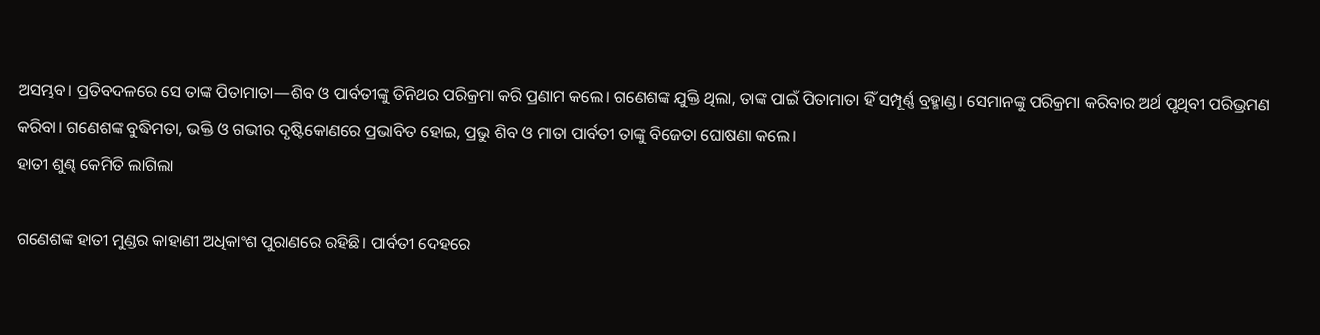ଅସମ୍ଭବ। ପ୍ରତିବଦଳରେ ସେ ତାଙ୍କ ପିତାମାତା—ଶିବ ଓ ପାର୍ବତୀଙ୍କୁ ତିନିଥର ପରିକ୍ରମା କରି ପ୍ରଣାମ କଲେ। ଗଣେଶଙ୍କ ଯୁକ୍ତି ଥିଲା, ତାଙ୍କ ପାଇଁ ପିତାମାତା ହିଁ ସମ୍ପୂର୍ଣ୍ଣ ବ୍ରହ୍ମାଣ୍ଡ। ସେମାନଙ୍କୁ ପରିକ୍ରମା କରିବାର ଅର୍ଥ ପୃଥିବୀ ପରିଭ୍ରମଣ କରିବା। ଗଣେଶଙ୍କ ବୁଦ୍ଧିମତା, ଭକ୍ତି ଓ ଗଭୀର ଦୃଷ୍ଟିକୋଣରେ ପ୍ରଭାବିତ ହୋଇ, ପ୍ରଭୁ ଶିବ ଓ ମାତା ପାର୍ବତୀ ତାଙ୍କୁ ବିଜେତା ଘୋଷଣା କଲେ।
ହାତୀ ଶୁଣ୍ଢ କେମିତି ଲାଗିଲା

ଗଣେଶଙ୍କ ହାତୀ ମୁଣ୍ଡର କାହାଣୀ ଅଧିକାଂଶ ପୁରାଣରେ ରହିଛି। ପାର୍ବତୀ ଦେହରେ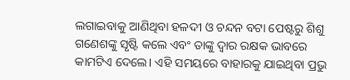ଲଗାଇବାକୁ ଆଣିଥିବା ହଳଦୀ ଓ ଚନ୍ଦନ ବଟା ପେଷ୍ଟରୁ ଶିଶୁ ଗଣେଶଙ୍କୁ ସୃଷ୍ଟି କଲେ ଏବଂ ତାଙ୍କୁ ଦ୍ୱାର ରକ୍ଷକ ଭାବରେ କାମଟିଏ ଦେଲେ। ଏହି ସମୟରେ ବାହାରକୁ ଯାଇଥିବା ପ୍ରଭୁ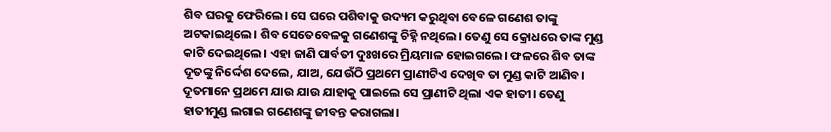ଶିବ ଘରକୁ ଫେରିଲେ। ସେ ଘରେ ପଶିବାକୁ ଉଦ୍ୟମ କରୁଥିବା ବେଳେ ଗଣେଶ ତାଙ୍କୁ ଅଟକାଇଥିଲେ। ଶିବ ସେତେବେଳକୁ ଗଣେଶଙ୍କୁ ଚିହ୍ନି ନଥିଲେ। ତେଣୁ ସେ କ୍ରୋଧରେ ତାଙ୍କ ମୁଣ୍ଡ କାଟି ଦେଇଥିଲେ। ଏହା ଜାଣି ପାର୍ବତୀ ଦୁଃଖରେ ମ୍ରିୟମାଳ ହୋଇଗଲେ। ଫଳରେ ଶିବ ତାଙ୍କ ଦୂତଙ୍କୁ ନିର୍ଦ୍ଦେଶ ଦେଲେ, ଯାଅ, ଯେଉଁଠି ପ୍ରଥମେ ପ୍ରାଣୀଟିଏ ଦେଖିବ ତା ମୁଣ୍ଡ କାଟି ଆଣିବ। ଦୂତମାନେ ପ୍ରଥମେ ଯାଉ ଯାଉ ଯାହାକୁ ପାଇଲେ ସେ ପ୍ରାଣୀଟି ଥିଲା ଏକ ହାତୀ। ତେଣୁ ହାତୀମୁଣ୍ଡ ଲଗାଇ ଗଣେଶଙ୍କୁ ଜୀବନ୍ତ କରାଗଲା।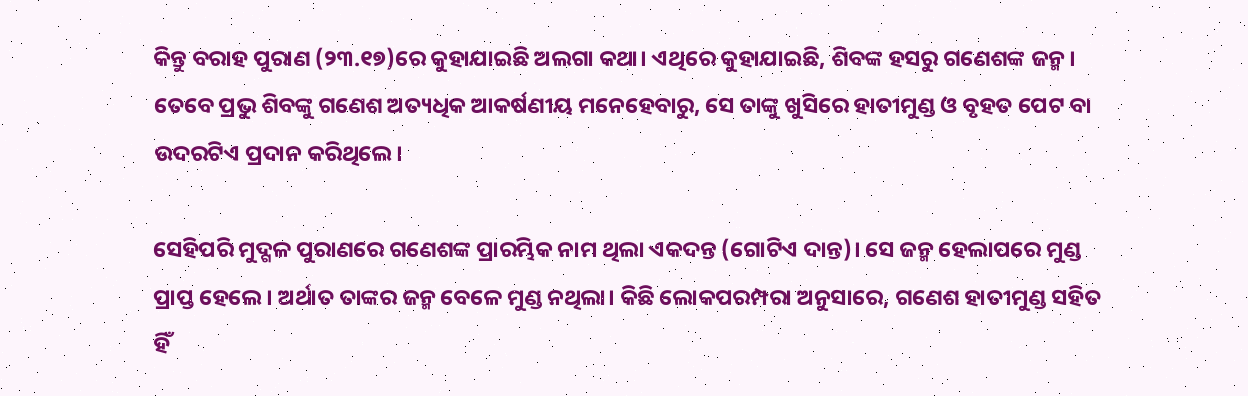କିନ୍ତୁ ବରାହ ପୁରାଣ (୨୩.୧୭)ରେ କୁହାଯାଇଛି ଅଲଗା କଥା। ଏଥିରେ କୁହାଯାଇଛି, ଶିବଙ୍କ ହସରୁ ଗଣେଶଙ୍କ ଜନ୍ମ। ତେବେ ପ୍ରଭୁ ଶିବଙ୍କୁ ଗଣେଶ ଅତ୍ୟଧିକ ଆକର୍ଷଣୀୟ ମନେହେବାରୁ, ସେ ତାଙ୍କୁ ଖୁସିରେ ହାତୀମୁଣ୍ଡ ଓ ବୃହତ ପେଟ ବା ଉଦରଟିଏ ପ୍ରଦାନ କରିଥିଲେ।

ସେହିପରି ମୁଦ୍ଗଳ ପୁରାଣରେ ଗଣେଶଙ୍କ ପ୍ରାରମ୍ଭିକ ନାମ ଥିଲା ଏକଦନ୍ତ (ଗୋଟିଏ ଦାନ୍ତ)। ସେ ଜନ୍ମ ହେଲାପରେ ମୁଣ୍ଡ ପ୍ରାପ୍ତ ହେଲେ। ଅର୍ଥାତ ତାଙ୍କର ଜନ୍ମ ବେଳେ ମୁଣ୍ଡ ନଥିଲା। କିଛି ଲୋକପରମ୍ପରା ଅନୁସାରେ, ଗଣେଶ ହାତୀମୁଣ୍ଡ ସହିତ ହିଁ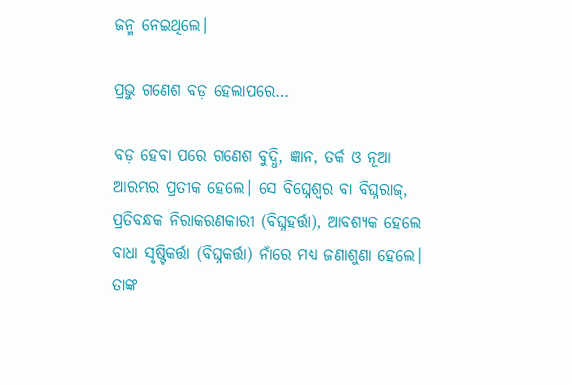ଜନ୍ମ ନେଇଥିଲେ।

ପ୍ରଭୁ ଗଣେଶ ବଡ଼ ହେଲାପରେ…

ବଡ଼ ହେବା ପରେ ଗଣେଶ ବୁଦ୍ଧି, ଜ୍ଞାନ, ତର୍କ ଓ ନୂଆ ଆରମ୍ଭର ପ୍ରତୀକ ହେଲେ। ସେ ବିଘ୍ନେଶ୍ୱର ବା ବିଘ୍ନରାଜ୍, ପ୍ରତିବନ୍ଧକ ନିରାକରଣକାରୀ (ବିଘ୍ନହର୍ତ୍ତା), ଆବଶ୍ୟକ ହେଲେ ବାଧା ସୃଷ୍ଟିକର୍ତ୍ତା (ବିଘ୍ନକର୍ତ୍ତା) ନାଁରେ ମଧ୍ୟ ଜଣାଶୁଣା ହେଲେ। ତାଙ୍କ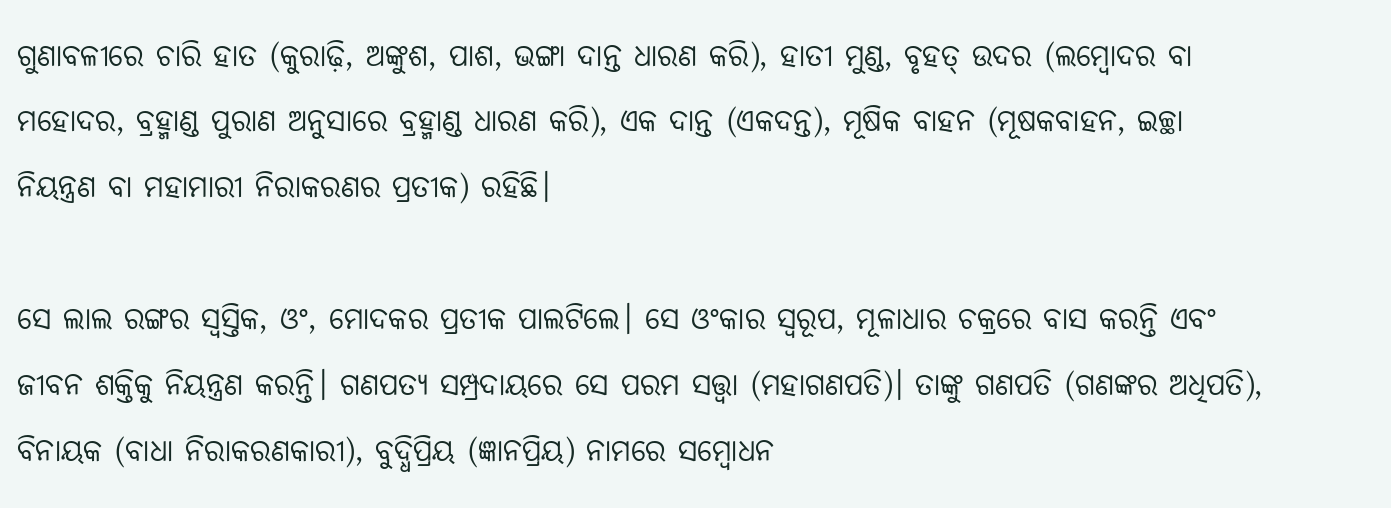ଗୁଣାବଳୀରେ ଚାରି ହାତ (କୁରାଢ଼ି, ଅଙ୍କୁଶ, ପାଶ, ଭଙ୍ଗା ଦାନ୍ତ ଧାରଣ କରି), ହାତୀ ମୁଣ୍ଡ, ବୃହତ୍ ଉଦର (ଲମ୍ବୋଦର ବା ମହୋଦର, ବ୍ରହ୍ମାଣ୍ଡ ପୁରାଣ ଅନୁସାରେ ବ୍ରହ୍ମାଣ୍ଡ ଧାରଣ କରି), ଏକ ଦାନ୍ତ (ଏକଦନ୍ତ), ମୂଷିକ ବାହନ (ମୂଷକବାହନ, ଇଚ୍ଛା ନିୟନ୍ତ୍ରଣ ବା ମହାମାରୀ ନିରାକରଣର ପ୍ରତୀକ) ରହିଛି।

ସେ ଲାଲ ରଙ୍ଗର ସ୍ୱସ୍ତିକ, ଓଂ, ମୋଦକର ପ୍ରତୀକ ପାଲଟିଲେ। ସେ ଓଂକାର ସ୍ୱରୂପ, ମୂଳାଧାର ଚକ୍ରରେ ବାସ କରନ୍ତି ଏବଂ ଜୀବନ ଶକ୍ତିକୁ ନିୟନ୍ତ୍ରଣ କରନ୍ତି। ଗଣପତ୍ୟ ସମ୍ପ୍ରଦାୟରେ ସେ ପରମ ସତ୍ତ୍ୱା (ମହାଗଣପତି)। ତାଙ୍କୁ ଗଣପତି (ଗଣଙ୍କର ଅଧିପତି), ବିନାୟକ (ବାଧା ନିରାକରଣକାରୀ), ବୁଦ୍ଧିପ୍ରିୟ (ଜ୍ଞାନପ୍ରିୟ) ନାମରେ ସମ୍ବୋଧନ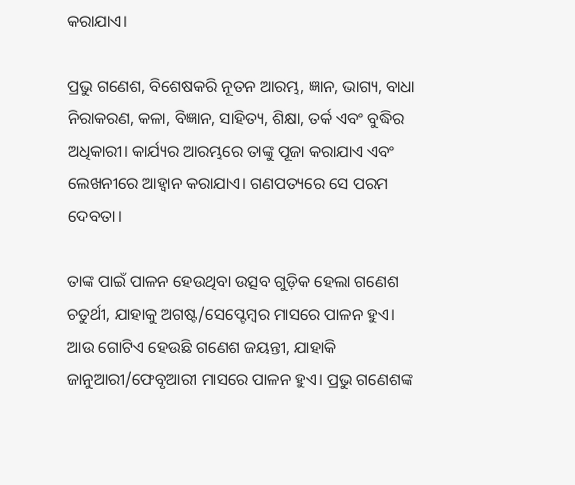କରାଯାଏ।

ପ୍ରଭୁ ଗଣେଶ, ବିଶେଷକରି ନୂତନ ଆରମ୍ଭ, ଜ୍ଞାନ, ଭାଗ୍ୟ, ବାଧା ନିରାକରଣ, କଳା, ବିଜ୍ଞାନ, ସାହିତ୍ୟ, ଶିକ୍ଷା, ତର୍କ ଏବଂ ବୁଦ୍ଧିର ଅଧିକାରୀ। କାର୍ଯ୍ୟର ଆରମ୍ଭରେ ତାଙ୍କୁ ପୂଜା କରାଯାଏ ଏବଂ ଲେଖନୀରେ ଆହ୍ୱାନ କରାଯାଏ। ଗଣପତ୍ୟରେ ସେ ପରମ ଦେବତା।

ତାଙ୍କ ପାଇଁ ପାଳନ ହେଉଥିବା ଉତ୍ସବ ଗୁଡ଼ିକ ହେଲା ଗଣେଶ ଚତୁର୍ଥୀ, ଯାହାକୁ ଅଗଷ୍ଟ/ସେପ୍ଟେମ୍ବର ମାସରେ ପାଳନ ହୁଏ। ଆଉ ଗୋଟିଏ ହେଉଛି ଗଣେଶ ଜୟନ୍ତୀ, ଯାହାକି ଜାନୁଆରୀ/ଫେବୃଆରୀ ମାସରେ ପାଳନ ହୁଏ। ପ୍ରଭୁ ଗଣେଶଙ୍କ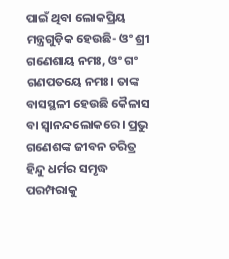ପାଇଁ ଥିବା ଲୋକପ୍ରିୟ ମନ୍ତ୍ରଗୁଡ଼ିକ ହେଉଛି- ଓଂ ଶ୍ରୀ ଗଣେଶାୟ ନମଃ, ଓଂ ଗଂ ଗଣପତୟେ ନମଃ। ତାଙ୍କ ବାସସ୍ଥଳୀ ହେଉଛି କୈଳାସ ବା ସ୍ୱାନନ୍ଦଲୋକରେ। ପ୍ରଭୁ ଗଣେଶଙ୍କ ଜୀବନ ଚରିତ୍ର ହିନ୍ଦୁ ଧର୍ମର ସମୃଦ୍ଧ ପରମ୍ପରାକୁ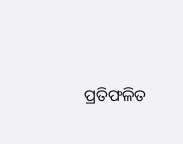ପ୍ରତିଫଳିତ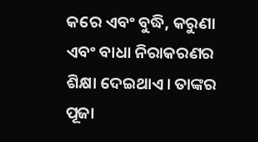କରେ ଏବଂ ବୁଦ୍ଧି, କରୁଣା ଏବଂ ବାଧା ନିରାକରଣର ଶିକ୍ଷା ଦେଇଥାଏ। ତାଙ୍କର ପୂଜା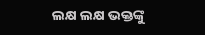ଲକ୍ଷ ଲକ୍ଷ ଭକ୍ତଙ୍କୁ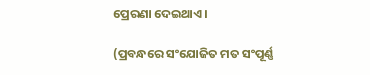ପ୍ରେରଣା ଦେଇଥାଏ।

(ପ୍ରବନ୍ଧରେ ସଂଯୋଜିତ ମତ ସଂପୂର୍ଣ୍ଣ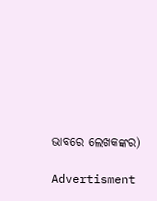ଭାବରେ ଲେଖକଙ୍କର)

Advertisment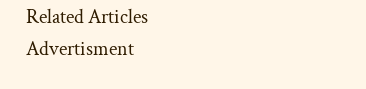Related Articles
Advertisment